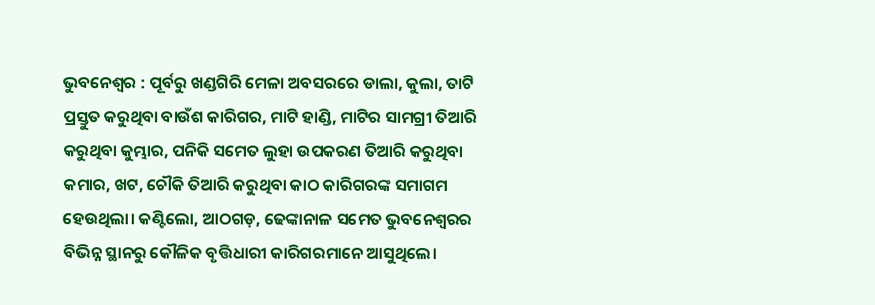ଭୁବନେଶ୍ୱର : ପୂର୍ବରୁ ଖଣ୍ଡଗିରି ମେଳା ଅବସରରେ ଡାଲା, କୁଲା, ତାଟି ପ୍ରସ୍ତୁତ କରୁଥିବା ବାଉଁଶ କାରିଗର, ମାଟି ହାଣ୍ଡି, ମାଟିର ସାମଗ୍ରୀ ତିଆରି କରୁଥିବା କୁମ୍ଭାର, ପନିକି ସମେତ ଲୁହା ଉପକରଣ ତିଆରି କରୁଥିବା କମାର, ଖଟ, ଚୌକି ତିଆରି କରୁଥିବା କାଠ କାରିଗରଙ୍କ ସମାଗମ ହେଉଥିଲା। କଣ୍ଟିଲୋ, ଆଠଗଡ଼, ଢେଙ୍କାନାଳ ସମେତ ଭୁବନେଶ୍ବରର ବିଭିନ୍ନ ସ୍ଥାନରୁ କୌଳିକ ବୃତ୍ତିଧାରୀ କାରିଗରମାନେ ଆସୁଥିଲେ।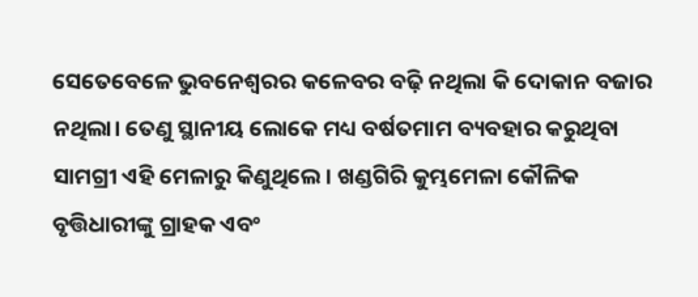ସେତେବେଳେ ଭୁବନେଶ୍ବରର କଳେବର ବଢ଼ି ନଥିଲା କି ଦୋକାନ ବଜାର ନଥିଲା। ତେଣୁ ସ୍ଥାନୀୟ ଲୋକେ ମଧ୍ୟ ବର୍ଷତମାମ ବ୍ୟବହାର କରୁଥିବା ସାମଗ୍ରୀ ଏହି ମେଳାରୁ କିଣୁଥିଲେ। ଖଣ୍ଡଗିରି କୁମ୍ଭମେଳା କୌଳିକ ବୃତ୍ତିଧାରୀଙ୍କୁ ଗ୍ରାହକ ଏବଂ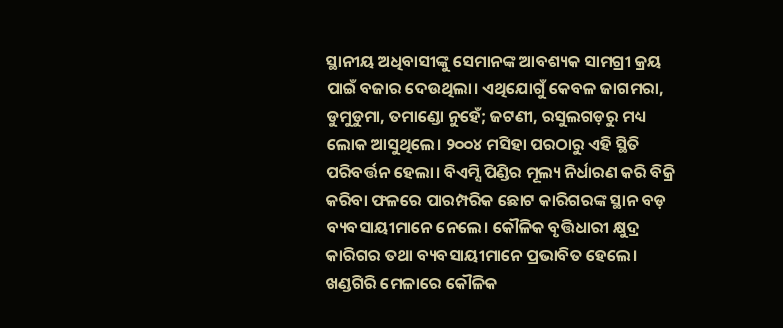ସ୍ଥାନୀୟ ଅଧିବାସୀଙ୍କୁ ସେମାନଙ୍କ ଆବଶ୍ୟକ ସାମଗ୍ରୀ କ୍ରୟ ପାଇଁ ବଜାର ଦେଉଥିଲା। ଏଥିଯୋଗୁଁ କେବଳ ଜାଗମରା, ଡୁମୁଡୁମା, ତମାଣ୍ଡୋ ନୁହେଁ; ଜଟଣୀ, ରସୁଲଗଡ଼ରୁ ମଧ୍ୟ ଲୋକ ଆସୁଥିଲେ। ୨୦୦୪ ମସିହା ପରଠାରୁ ଏହି ସ୍ଥିତି ପରିବର୍ତ୍ତନ ହେଲା। ବିଏମ୍ସି ପିଣ୍ଡିର ମୂଲ୍ୟ ନିର୍ଧାରଣ କରି ବିକ୍ରି କରିବା ଫଳରେ ପାରମ୍ପରିକ ଛୋଟ କାରିଗରଙ୍କ ସ୍ଥାନ ବଡ଼ ବ୍ୟବସାୟୀମାନେ ନେଲେ। କୌଳିକ ବୃତ୍ତିଧାରୀ କ୍ଷୁଦ୍ର କାରିଗର ତଥା ବ୍ୟବସାୟୀମାନେ ପ୍ରଭାବିତ ହେଲେ।
ଖଣ୍ଡଗିରି ମେଳାରେ କୌଳିକ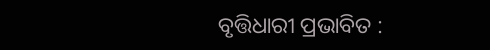ବୃତ୍ତିଧାରୀ ପ୍ରଭାବିତ :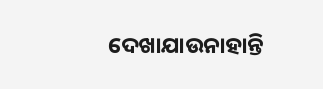ଦେଖାଯାଉନାହାନ୍ତି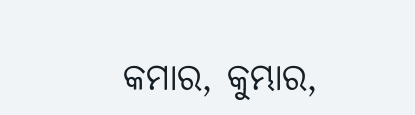କମାର, କୁମ୍ଭାର,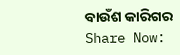ବାଉଁଶ କାରିଗର
Share Now: